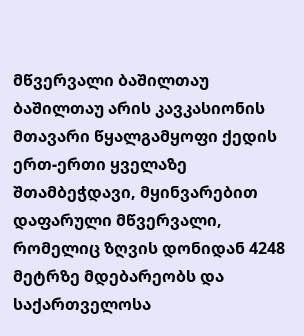მწვერვალი ბაშილთაუ
ბაშილთაუ არის კავკასიონის მთავარი წყალგამყოფი ქედის ერთ-ერთი ყველაზე შთამბეჭდავი, მყინვარებით დაფარული მწვერვალი, რომელიც ზღვის დონიდან 4248 მეტრზე მდებარეობს და საქართველოსა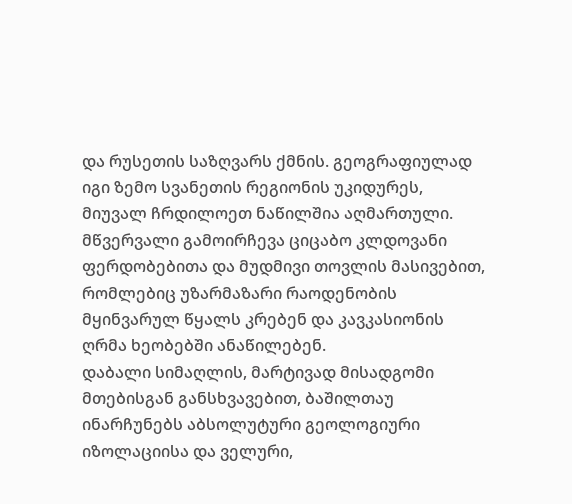და რუსეთის საზღვარს ქმნის. გეოგრაფიულად იგი ზემო სვანეთის რეგიონის უკიდურეს, მიუვალ ჩრდილოეთ ნაწილშია აღმართული. მწვერვალი გამოირჩევა ციცაბო კლდოვანი ფერდობებითა და მუდმივი თოვლის მასივებით, რომლებიც უზარმაზარი რაოდენობის მყინვარულ წყალს კრებენ და კავკასიონის ღრმა ხეობებში ანაწილებენ.
დაბალი სიმაღლის, მარტივად მისადგომი მთებისგან განსხვავებით, ბაშილთაუ ინარჩუნებს აბსოლუტური გეოლოგიური იზოლაციისა და ველური,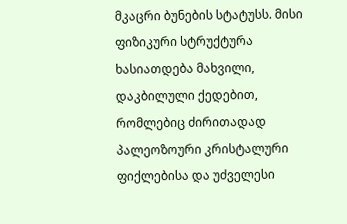მკაცრი ბუნების სტატუსს. მისი ფიზიკური სტრუქტურა ხასიათდება მახვილი, დაკბილული ქედებით, რომლებიც ძირითადად პალეოზოური კრისტალური ფიქლებისა და უძველესი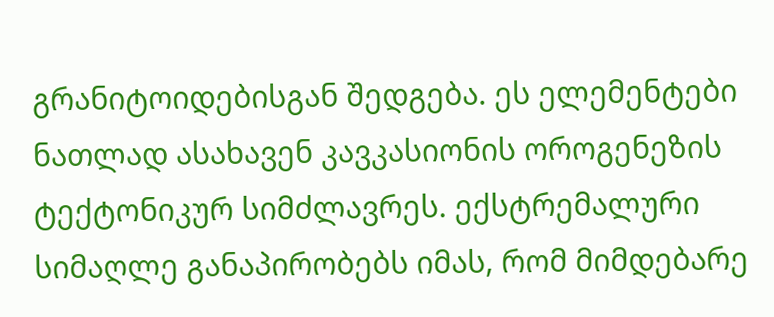გრანიტოიდებისგან შედგება. ეს ელემენტები ნათლად ასახავენ კავკასიონის ოროგენეზის ტექტონიკურ სიმძლავრეს. ექსტრემალური სიმაღლე განაპირობებს იმას, რომ მიმდებარე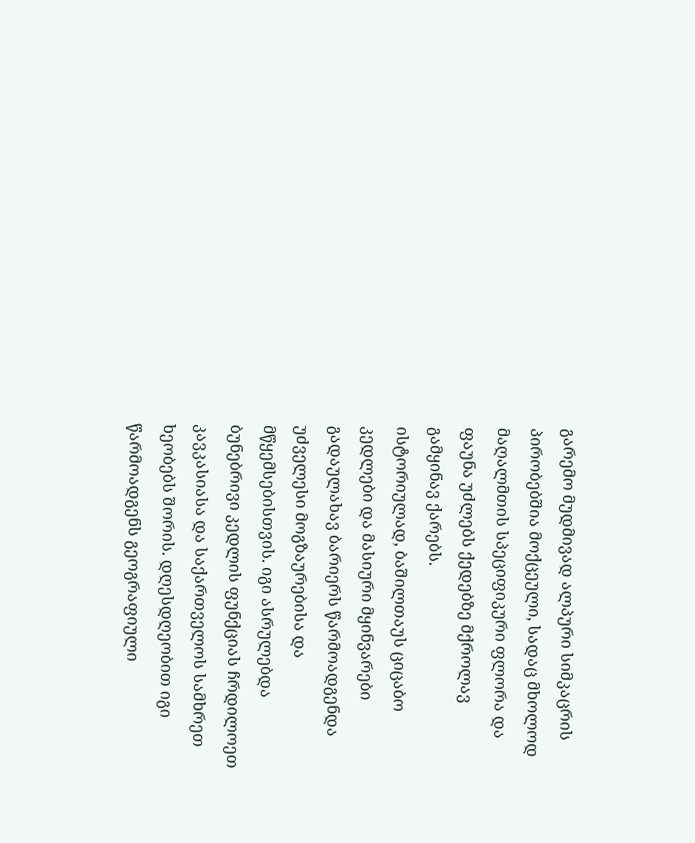გარემო მუდმივად ალპური სიმკაცრის პირობებშია მოქცეული, სადაც მხოლოდ მაღალმთის სპეციფიკური ფლორა და ფაუნა უძლებს ქედებზე მქროლავ გამყინავ ქარებს.
ისტორიულად, ბაშილთაუს ციცაბო კედლები და მასიური მყინვარები გადაულახავ ბარიერს წარმოადგენდა უძველესი მოგზაურებისა და მწყემსებისთვის. იგი ასრულებდა ბუნებრივი კედლის ფუნქციას ჩრდილოეთ კავკასიასა და საქართველოს სამხრეთ ხეობებს შორის. დღესდღეობით იგი წარმოადგენს გეოგრაფიული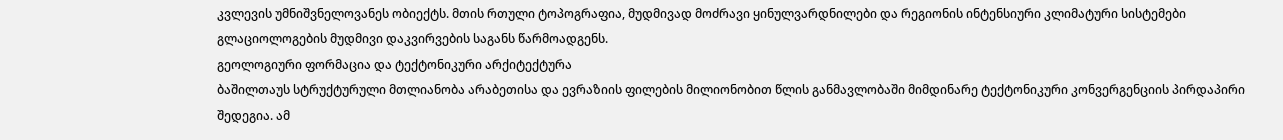კვლევის უმნიშვნელოვანეს ობიექტს. მთის რთული ტოპოგრაფია, მუდმივად მოძრავი ყინულვარდნილები და რეგიონის ინტენსიური კლიმატური სისტემები გლაციოლოგების მუდმივი დაკვირვების საგანს წარმოადგენს.
გეოლოგიური ფორმაცია და ტექტონიკური არქიტექტურა
ბაშილთაუს სტრუქტურული მთლიანობა არაბეთისა და ევრაზიის ფილების მილიონობით წლის განმავლობაში მიმდინარე ტექტონიკური კონვერგენციის პირდაპირი შედეგია. ამ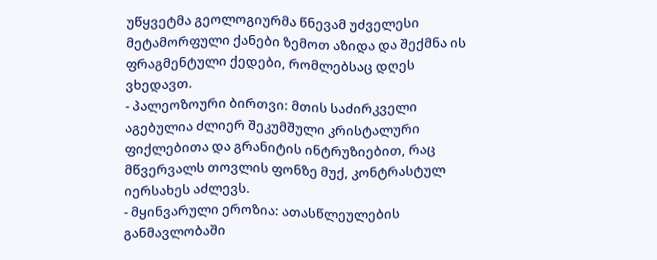უწყვეტმა გეოლოგიურმა წნევამ უძველესი მეტამორფული ქანები ზემოთ აზიდა და შექმნა ის ფრაგმენტული ქედები, რომლებსაც დღეს ვხედავთ.
- პალეოზოური ბირთვი: მთის საძირკველი აგებულია ძლიერ შეკუმშული კრისტალური ფიქლებითა და გრანიტის ინტრუზიებით, რაც მწვერვალს თოვლის ფონზე მუქ, კონტრასტულ იერსახეს აძლევს.
- მყინვარული ეროზია: ათასწლეულების განმავლობაში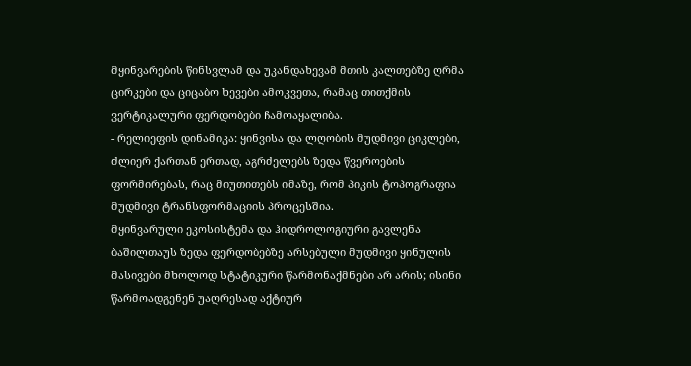მყინვარების წინსვლამ და უკანდახევამ მთის კალთებზე ღრმა ცირკები და ციცაბო ხევები ამოკვეთა, რამაც თითქმის ვერტიკალური ფერდობები ჩამოაყალიბა.
- რელიეფის დინამიკა: ყინვისა და ლღობის მუდმივი ციკლები, ძლიერ ქართან ერთად, აგრძელებს ზედა წვეროების ფორმირებას, რაც მიუთითებს იმაზე, რომ პიკის ტოპოგრაფია მუდმივი ტრანსფორმაციის პროცესშია.
მყინვარული ეკოსისტემა და ჰიდროლოგიური გავლენა
ბაშილთაუს ზედა ფერდობებზე არსებული მუდმივი ყინულის მასივები მხოლოდ სტატიკური წარმონაქმნები არ არის; ისინი წარმოადგენენ უაღრესად აქტიურ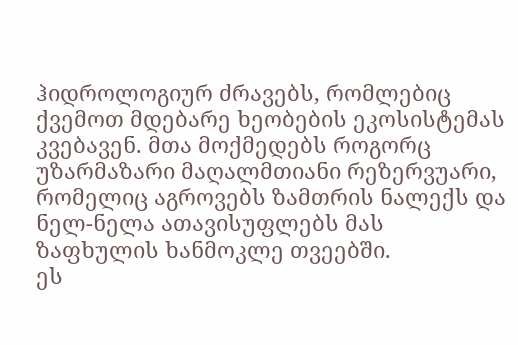ჰიდროლოგიურ ძრავებს, რომლებიც ქვემოთ მდებარე ხეობების ეკოსისტემას კვებავენ. მთა მოქმედებს როგორც უზარმაზარი მაღალმთიანი რეზერვუარი, რომელიც აგროვებს ზამთრის ნალექს და ნელ-ნელა ათავისუფლებს მას ზაფხულის ხანმოკლე თვეებში.
ეს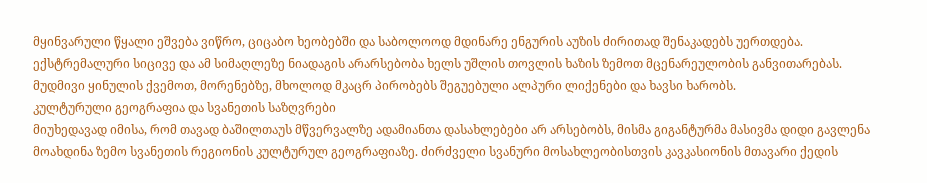მყინვარული წყალი ეშვება ვიწრო, ციცაბო ხეობებში და საბოლოოდ მდინარე ენგურის აუზის ძირითად შენაკადებს უერთდება. ექსტრემალური სიცივე და ამ სიმაღლეზე ნიადაგის არარსებობა ხელს უშლის თოვლის ხაზის ზემოთ მცენარეულობის განვითარებას. მუდმივი ყინულის ქვემოთ, მორენებზე, მხოლოდ მკაცრ პირობებს შეგუებული ალპური ლიქენები და ხავსი ხარობს.
კულტურული გეოგრაფია და სვანეთის საზღვრები
მიუხედავად იმისა, რომ თავად ბაშილთაუს მწვერვალზე ადამიანთა დასახლებები არ არსებობს, მისმა გიგანტურმა მასივმა დიდი გავლენა მოახდინა ზემო სვანეთის რეგიონის კულტურულ გეოგრაფიაზე. ძირძველი სვანური მოსახლეობისთვის კავკასიონის მთავარი ქედის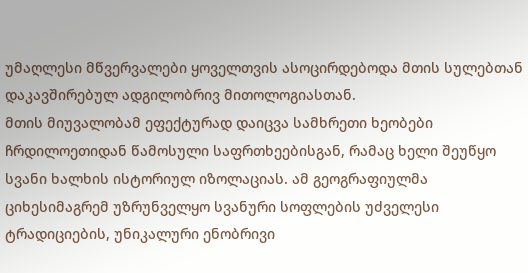უმაღლესი მწვერვალები ყოველთვის ასოცირდებოდა მთის სულებთან დაკავშირებულ ადგილობრივ მითოლოგიასთან.
მთის მიუვალობამ ეფექტურად დაიცვა სამხრეთი ხეობები ჩრდილოეთიდან წამოსული საფრთხეებისგან, რამაც ხელი შეუწყო სვანი ხალხის ისტორიულ იზოლაციას. ამ გეოგრაფიულმა ციხესიმაგრემ უზრუნველყო სვანური სოფლების უძველესი ტრადიციების, უნიკალური ენობრივი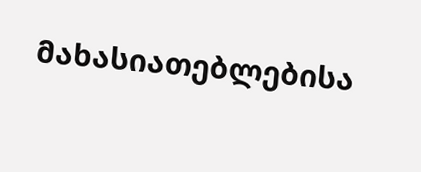მახასიათებლებისა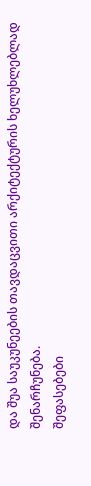და შუა საუკუნეების თავდაცვითი არქიტექტურის ხელუხლებლად შენარჩუნება.
შეფასებები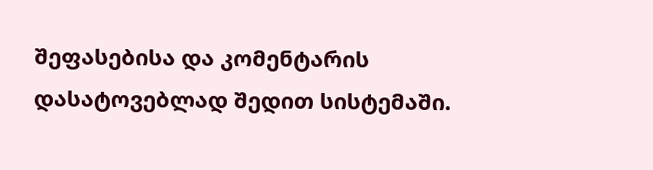შეფასებისა და კომენტარის დასატოვებლად შედით სისტემაში.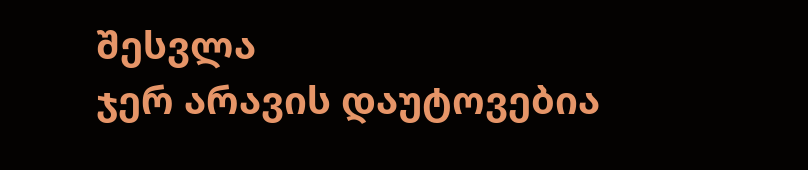შესვლა
ჯერ არავის დაუტოვებია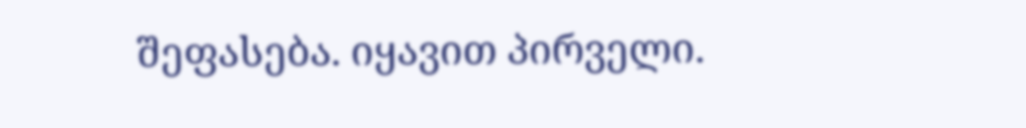შეფასება. იყავით პირველი.